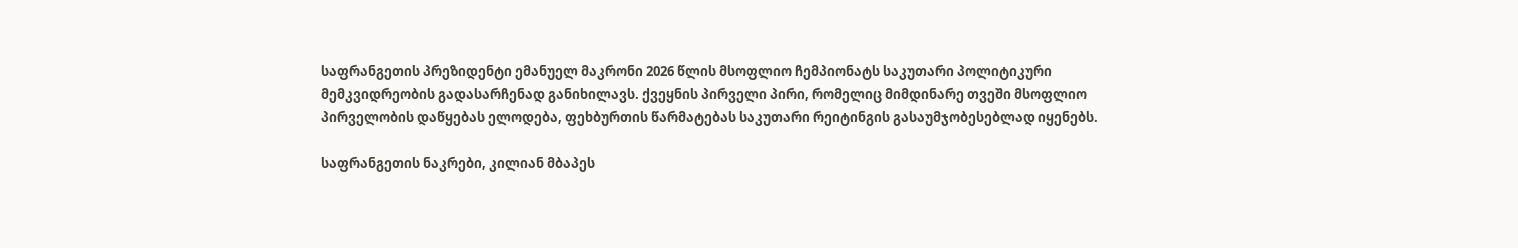საფრანგეთის პრეზიდენტი ემანუელ მაკრონი 2026 წლის მსოფლიო ჩემპიონატს საკუთარი პოლიტიკური მემკვიდრეობის გადასარჩენად განიხილავს. ქვეყნის პირველი პირი, რომელიც მიმდინარე თვეში მსოფლიო პირველობის დაწყებას ელოდება, ფეხბურთის წარმატებას საკუთარი რეიტინგის გასაუმჯობესებლად იყენებს.

საფრანგეთის ნაკრები, კილიან მბაპეს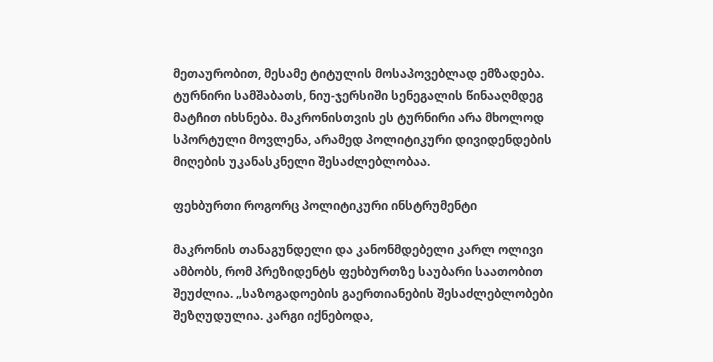მეთაურობით, მესამე ტიტულის მოსაპოვებლად ემზადება. ტურნირი სამშაბათს, ნიუ-ჯერსიში სენეგალის წინააღმდეგ მატჩით იხსნება. მაკრონისთვის ეს ტურნირი არა მხოლოდ სპორტული მოვლენა, არამედ პოლიტიკური დივიდენდების მიღების უკანასკნელი შესაძლებლობაა.

ფეხბურთი როგორც პოლიტიკური ინსტრუმენტი

მაკრონის თანაგუნდელი და კანონმდებელი კარლ ოლივი ამბობს, რომ პრეზიდენტს ფეხბურთზე საუბარი საათობით შეუძლია. „საზოგადოების გაერთიანების შესაძლებლობები შეზღუდულია. კარგი იქნებოდა,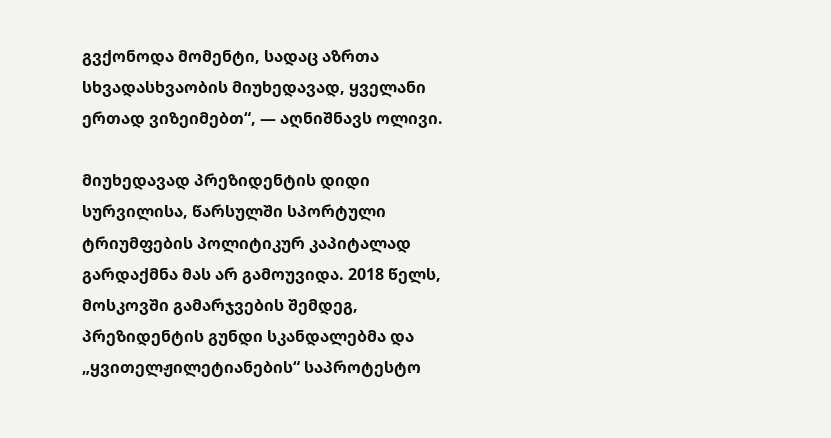გვქონოდა მომენტი, სადაც აზრთა სხვადასხვაობის მიუხედავად, ყველანი ერთად ვიზეიმებთ“, — აღნიშნავს ოლივი.

მიუხედავად პრეზიდენტის დიდი სურვილისა, წარსულში სპორტული ტრიუმფების პოლიტიკურ კაპიტალად გარდაქმნა მას არ გამოუვიდა. 2018 წელს, მოსკოვში გამარჯვების შემდეგ, პრეზიდენტის გუნდი სკანდალებმა და „ყვითელჟილეტიანების“ საპროტესტო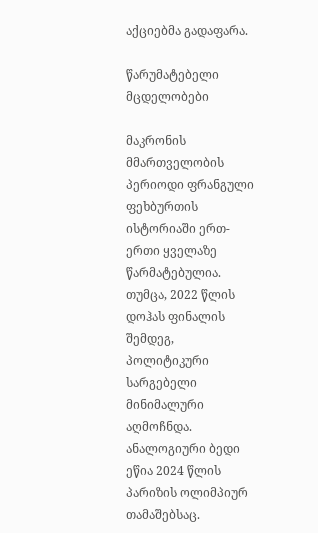აქციებმა გადაფარა.

წარუმატებელი მცდელობები

მაკრონის მმართველობის პერიოდი ფრანგული ფეხბურთის ისტორიაში ერთ-ერთი ყველაზე წარმატებულია. თუმცა, 2022 წლის დოჰას ფინალის შემდეგ, პოლიტიკური სარგებელი მინიმალური აღმოჩნდა. ანალოგიური ბედი ეწია 2024 წლის პარიზის ოლიმპიურ თამაშებსაც.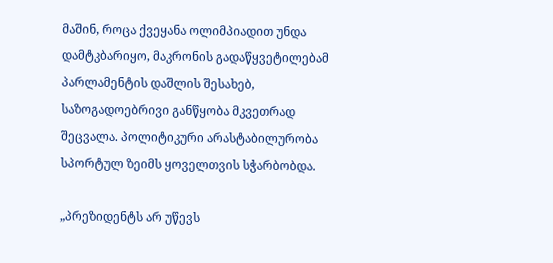მაშინ, როცა ქვეყანა ოლიმპიადით უნდა დამტკბარიყო, მაკრონის გადაწყვეტილებამ პარლამენტის დაშლის შესახებ, საზოგადოებრივი განწყობა მკვეთრად შეცვალა. პოლიტიკური არასტაბილურობა სპორტულ ზეიმს ყოველთვის სჭარბობდა.

„პრეზიდენტს არ უწევს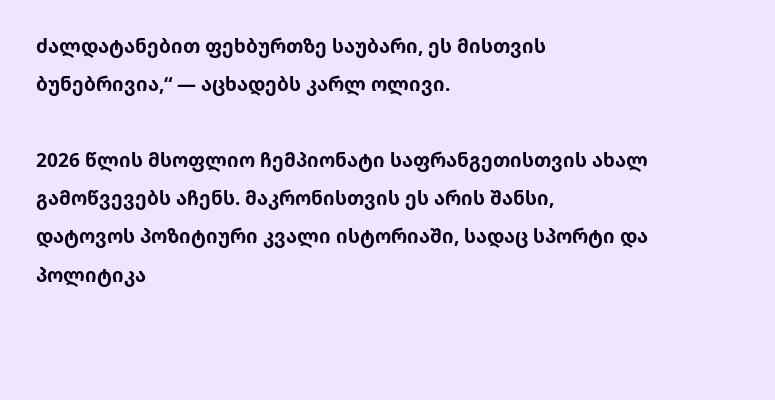ძალდატანებით ფეხბურთზე საუბარი, ეს მისთვის ბუნებრივია,“ — აცხადებს კარლ ოლივი.

2026 წლის მსოფლიო ჩემპიონატი საფრანგეთისთვის ახალ გამოწვევებს აჩენს. მაკრონისთვის ეს არის შანსი, დატოვოს პოზიტიური კვალი ისტორიაში, სადაც სპორტი და პოლიტიკა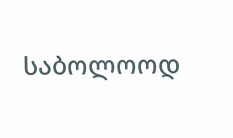საბოლოოდ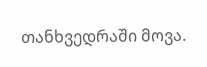თანხვედრაში მოვა.